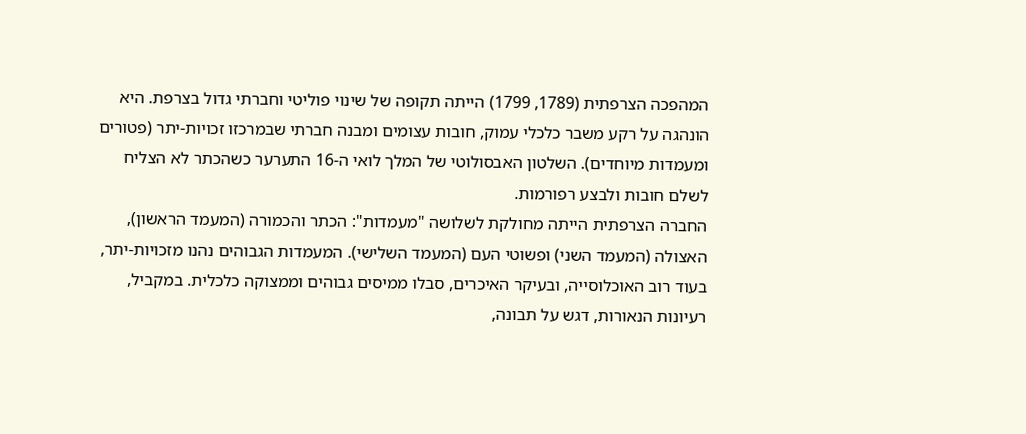המהפכה הצרפתית (1789, 1799) הייתה תקופה של שינוי פוליטי וחברתי גדול בצרפת. היא הונהגה על רקע משבר כלכלי עמוק, חובות עצומים ומבנה חברתי שבמרכזו זכויות-יתר (פטורים ומעמדות מיוחדים). השלטון האבסולוטי של המלך לואי ה-16 התערער כשהכתר לא הצליח לשלם חובות ולבצע רפורמות.
החברה הצרפתית הייתה מחולקת לשלושה "מעמדות": הכתר והכמורה (המעמד הראשון), האצולה (המעמד השני) ופשוטי העם (המעמד השלישי). המעמדות הגבוהים נהנו מזכויות-יתר, בעוד רוב האוכלוסייה, ובעיקר האיכרים, סבלו ממיסים גבוהים וממצוקה כלכלית. במקביל, רעיונות הנאורות, דגש על תבונה,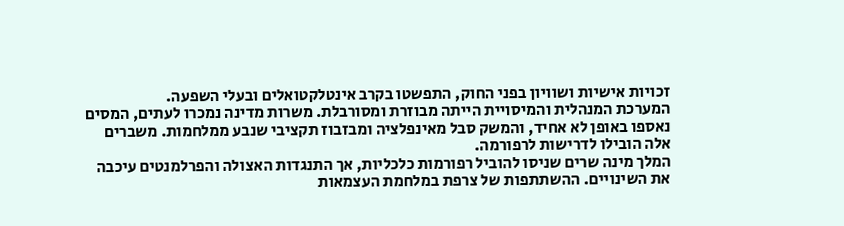זכויות אישיות ושוויון בפני החוק, התפשטו בקרב אינטלקטואלים ובעלי השפעה.
המערכת המנהלית והמיסויית הייתה מבוזרת ומסורבלת. משרות מדינה נמכרו לעתים, המסים נאספו באופן לא אחיד, והמשק סבל מאינפלציה ומבזבוז תקציבי שנבע ממלחמות. משברים אלה הובילו לדרישות לרפורמה.
המלך מינה שרים שניסו להוביל רפורמות כלכליות, אך התנגדות האצולה והפרלמנטים עיכבה את השינויים. ההשתתפות של צרפת במלחמת העצמאות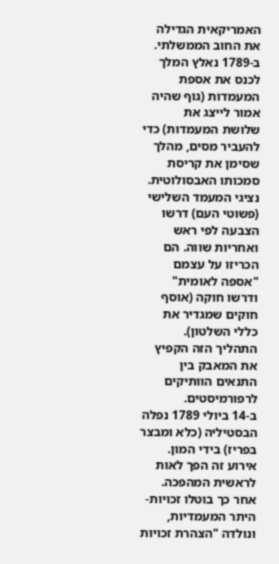האמריקאית הגדילה את החוב הממשלתי. ב-1789 נאלץ המלך לכנס את אספת המעמדות (גוף שהיה אמור לייצג את שלושת המעמדות) כדי להעביר מסים, מהלך שסימן את קריסת סמכותו האבסולוטית.
נציגי המעמד השלישי (פשוטי העם) דרשו הצבעה לפי ראש ואחריות שווה. הם הכריזו על עצמם "אספה לאומית" ודרשו חוקה (אוסף חוקים שמגדיר את כללי השלטון). התהליך הזה הקפיץ את המאבק בין התנאים הוותיקים לרפורמיסטים.
ב-14 ביולי 1789 נפלה הבסטיליה (כלא ומבצר בפריז) בידי המון. אירוע זה הפך לאות לראשית המהפכה. אחר כך בוטלו זכויות-היתר המעמדיות, ונולדה "הצהרת זכויות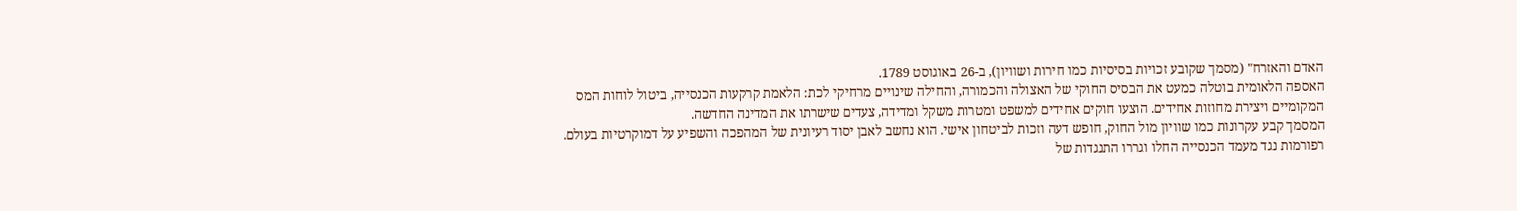האדם והאזרח" (מסמך שקובע זכויות בסיסיות כמו חירות ושוויון), ב-26 באוגוסט 1789.
האספה הלאומית בוטלה כמעט את הבסיס החוקי של האצולה והכמורה, והחילה שינויים מרחיקי לכת: הלאמת קרקעות הכנסייה, ביטול לוחות המס המקומיים ויצירת מחוזות אחידים. הוצעו חוקים אחידים למשפט ומטרות משקל ומדידה, צעדים שישרתו את המדינה החדשה.
המסמך קבע עקרונות כמו שוויון מול החוק, חופש דעה וזכות לביטחון אישי. הוא נחשב לאבן יסוד רעיונית של המהפכה והשפיע על דמוקרטיות בעולם.
רפורמות נגד מעמד הכנסייה החלו וגררו התנגדות של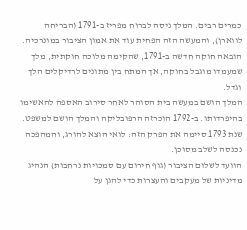כמרים רבים. המלך ניסה לברוח מפריז ב-1791 (הבריחה לווארן), והמעשה הזה הפחית עוד את אמון הציבור במונרכיה. הובאה חוקה חדשה ב-1791, שהקימה מלוכה חוקתית, מלך שמעמדו מוגבל בחוקה, אך המתח בין מתונים לרדיקלים הלך וגדל.
המלך הושם במעשה בית הסוהר לאחר סירוב האספה להאשימו בהיפרדותו. ב-1792 הוכרזה הרפובליקה והמלך הושם למשפט. שנת 1793 סיימה את הפרק הזה: לואי הוצא להורג, והמהפכה נכנסה לשלב מסוכן.
הוועד לשלום הציבור (גוף חירום עם סמכויות נרחבות) הנהיג מדיניות של מעקבים והעצרות כדי להגן על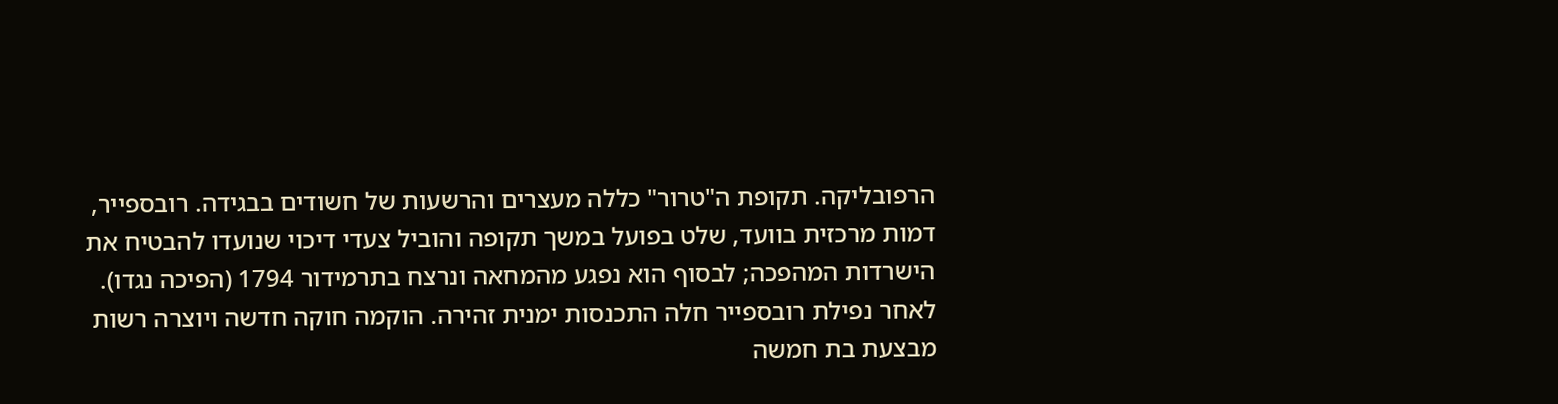הרפובליקה. תקופת ה"טרור" כללה מעצרים והרשעות של חשודים בבגידה. רובספייר, דמות מרכזית בוועד, שלט בפועל במשך תקופה והוביל צעדי דיכוי שנועדו להבטיח את הישרדות המהפכה; לבסוף הוא נפגע מהמחאה ונרצח בתרמידור 1794 (הפיכה נגדו).
לאחר נפילת רובספייר חלה התכנסות ימנית זהירה. הוקמה חוקה חדשה ויוצרה רשות מבצעת בת חמשה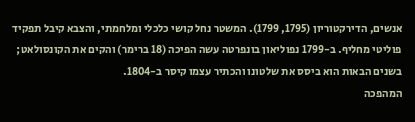אנשים, הדירקטוריון (1795, 1799). המשטר נחל קושי כלכלי ומלחמתי, והצבא קיבל תפקיד פוליטי מחליף. ב-1799 נפוליאון בונפרטה עשה הפיכה (18 ברימר) והקים את הקונסולאט; בשנים הבאות הוא ביסס את שלטונו והכתיר עצמו קיסר ב-1804.
המהפכה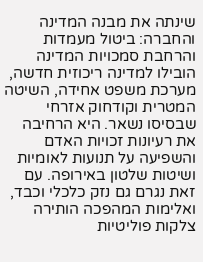שינתה את מבנה המדינה והחברה: ביטול מעמדות והרחבת סמכויות המדינה הובילו למדינה ריכוזית חדשה, מערכת משפט אחידה, השיטה המטרית וקודחוק אזרחי שבסיסו נשאר. היא הרחיבה את רעיונות זכויות האדם והשפיעה על תנועות לאומיות ושיטות שלטון באירופה. עם זאת נגרם גם נזק כלכלי וכבד, ואלימות המהפכה הותירה צלקות פוליטיות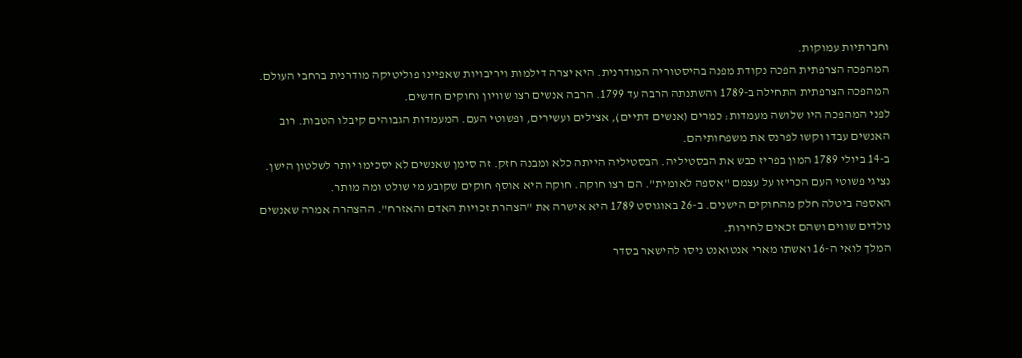וחברתיות עמוקות.
המהפכה הצרפתית הפכה נקודת מפנה בהיסטוריה המודרנית. היא יצרה דילמות ויריבויות שאפיינו פוליטיקה מודרנית ברחבי העולם.
המהפכה הצרפתית התחילה ב-1789 והשתנתה הרבה עד 1799. הרבה אנשים רצו שוויון וחוקים חדשים.
לפני המהפכה היו שלושה מעמדות: כמרים (אנשים דתיים), אצילים ועשירים, ופשוטי העם. המעמדות הגבוהים קיבלו הטבות. רוב האנשים עבדו וקשו לפרנס את משפחותיהם.
ב-14 ביולי 1789 המון בפריז כבש את הבסטיליה. הבסטיליה הייתה כלא ומבנה חזק. זה סימן שאנשים לא יסכימו יותר לשלטון הישן.
נציגי פשוטי העם הכריזו על עצמם "אספה לאומית". הם רצו חוקה. חוקה היא אוסף חוקים שקובע מי שולט ומה מותר.
האספה ביטלה חלק מהחוקים הישנים. ב-26 באוגוסט 1789 היא אישרה את "הצהרת זכויות האדם והאזרח". ההצהרה אמרה שאנשים נולדים שווים ושהם זכאים לחירות.
המלך לואי ה-16 ואשתו מארי אנטואנט ניסו להישאר בסדר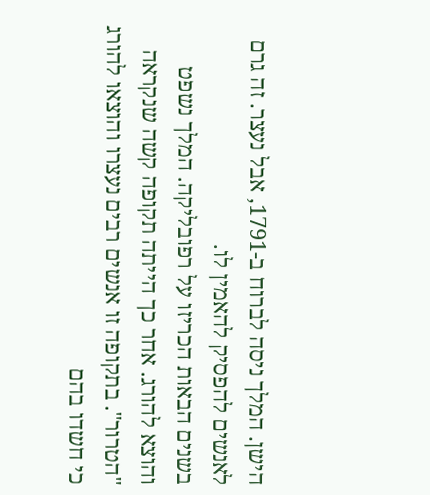הישן. המלך ניסה לברוח ב-1791, אבל נעצר. זה גרם לאנשים להפסיק להאמין לו.
בשנים הבאות הכריזו על רפובליקה. המלך נשפט והוצא להורג. אחר כך הייתה תקופה קשה שנקראה "הטרור". בתקופה זו אנשים רבים נעצרו והוצאו להורג כי חשדו בהם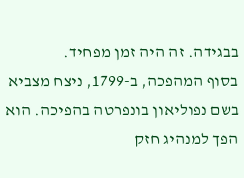בבגידה. זה היה זמן מפחיד.
בסוף המהפכה, ב-1799, ניצח מצביא בשם נפוליאון בונפרטה בהפיכה. הוא הפך למנהיג חזק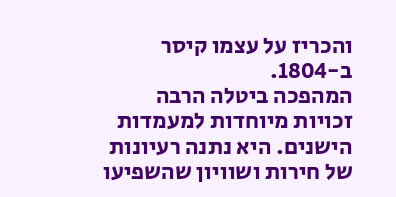והכריז על עצמו קיסר ב-1804.
המהפכה ביטלה הרבה זכויות מיוחדות למעמדות הישנים. היא נתנה רעיונות של חירות ושוויון שהשפיעו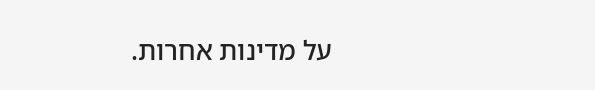על מדינות אחרות.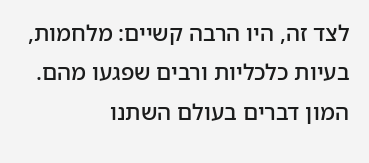לצד זה, היו הרבה קשיים: מלחמות, בעיות כלכליות ורבים שפגעו מהם.
המון דברים בעולם השתנו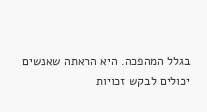בגלל המהפכה. היא הראתה שאנשים יכולים לבקש זכויות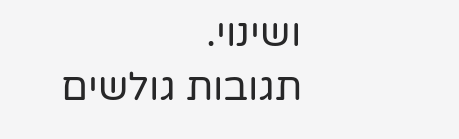ושינוי.
תגובות גולשים